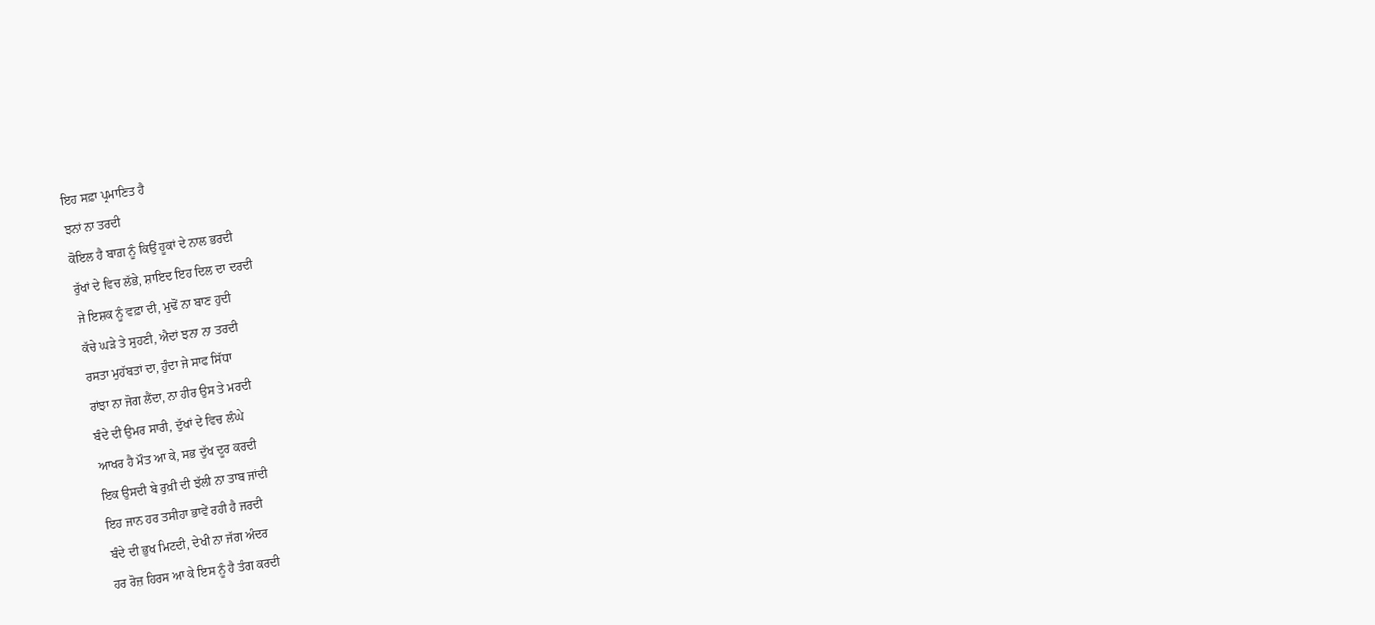ਇਹ ਸਫ਼ਾ ਪ੍ਰਮਾਣਿਤ ਹੈ
ਝਨਾਂ ਨਾ ਤਰਦੀ
ਕੋਇਲ ਹੈ ਬਾਗ਼ ਨੂੰ ਕਿਉਂ ਹੂਕਾਂ ਦੇ ਨਾਲ ਭਰਦੀ
ਰੁੱਖਾਂ ਦੇ ਵਿਚ ਲੱਭੇ, ਸ਼ਾਇਦ ਇਹ ਦਿਲ ਦਾ ਦਰਦੀ
ਜੇ ਇਸ਼ਕ ਨੂੰ ਵਫ਼ਾ ਦੀ, ਮੁਢੋਂ ਨਾ ਬਾਣ ਹੁਦੀ
ਕੱਚੇ ਘੜੇ ਤੇ ਸੁਹਣੀ, ਐਦਾਂ ਝਨਾ ਨਾ ਤਰਦੀ
ਰਸਤਾ ਮੁਹੱਬਤਾਂ ਦਾ, ਹੁੰਦਾ ਜੇ ਸਾਫ ਸਿੱਧਾ
ਰਾਂਝਾ ਨਾ ਜੋਗ ਲੈਂਦਾ, ਨਾ ਹੀਰ ਉਸ ਤੇ ਮਰਦੀ
ਬੰਦੇ ਦੀ ਉਮਰ ਸਾਰੀ, ਦੁੱਖਾਂ ਦੇ ਵਿਚ ਲੰਘੇ
ਆਖਰ ਹੈ ਮੌਤ ਆ ਕੇ, ਸਭ ਦੁੱਖ ਦੂਰ ਕਰਦੀ
ਇਕ ਉਸਦੀ ਬੇ ਰੁਖ਼ੀ ਦੀ ਝੱਲੀ ਨਾ ਤਾਬ ਜਾਂਦੀ
ਇਹ ਜਾਨ ਹਰ ਤਸੀਹਾ ਭਾਵੇਂ ਰਹੀ ਹੈ ਜਰਦੀ
ਬੰਦੇ ਦੀ ਭੁਖ ਮਿਟਦੀ, ਦੇਖੀ ਨਾ ਜੱਗ ਅੰਦਰ
ਹਰ ਰੋਜ਼ ਹਿਰਸ ਆ ਕੇ ਇਸ ਨੂੰ ਹੈ ਤੰਗ ਕਰਦੀ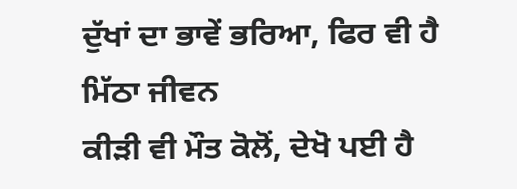ਦੁੱਖਾਂ ਦਾ ਭਾਵੇਂ ਭਰਿਆ, ਫਿਰ ਵੀ ਹੈ ਮਿੱਠਾ ਜੀਵਨ
ਕੀੜੀ ਵੀ ਮੌਤ ਕੋਲੋਂ, ਦੇਖੋ ਪਈ ਹੈ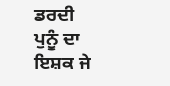ਡਰਦੀ
ਪੁਨੂੰ ਦਾ ਇਸ਼ਕ ਜੇ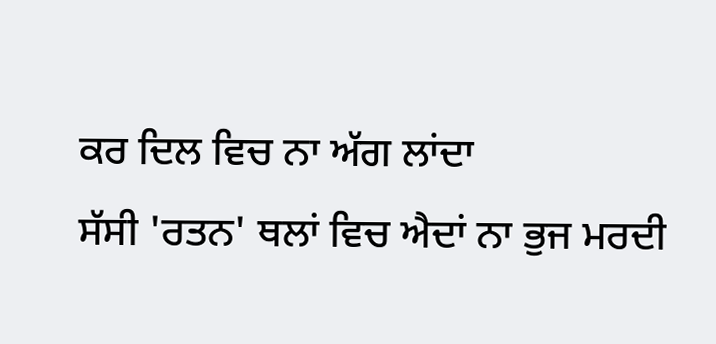ਕਰ ਦਿਲ ਵਿਚ ਨਾ ਅੱਗ ਲਾਂਦਾ
ਸੱਸੀ 'ਰਤਨ' ਥਲਾਂ ਵਿਚ ਐਦਾਂ ਨਾ ਭੁਜ ਮਰਦੀ